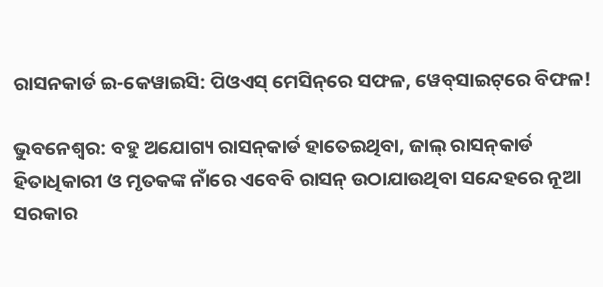ରାସନକାର୍ଡ ଇ-କେୱାଇସି: ପିଓଏସ୍ ମେସିନ୍‌ରେ ସଫଳ, ୱେବ୍‌ସାଇଟ୍‌ରେ ବିଫଳ!

ଭୁବନେଶ୍ବର: ବହୁ ଅଯୋଗ୍ୟ ରାସନ୍‌କାର୍ଡ ହାତେଇଥିବା, ଜାଲ୍ ରାସନ୍‌କାର୍ଡ ହିତାଧିକାରୀ ଓ ମୃତକଙ୍କ ନାଁରେ ଏବେବି ରାସନ୍ ଉଠାଯାଉଥିବା ସନ୍ଦେହରେ ନୂଆ ସରକାର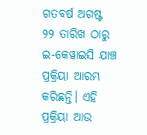ଗତବର୍ଷ ଅଗଷ୍ଟ ୨୨ ତାରିଖ ଠାରୁ ଇ-କେୱାଇସି ଯାଞ୍ଚ ପ୍ରକ୍ରିୟା ଆରମ୍ଭ କରିଛନ୍ତି। ଏହି ପ୍ରକ୍ରିୟା ଆଉ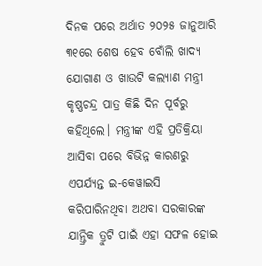ଦିନକ ପରେ ଅର୍ଥାତ ୨୦୨୫ ଜାନୁଆରି ୩୧ରେ ଶେଷ ହେବ ବୋଁଲି ଖାଦ୍ୟ ଯୋଗାଣ ଓ ଖାଉଟି କଲ୍ୟାଣ ମନ୍ତ୍ରୀ କୃଷ୍ଣଚନ୍ଦ୍ର ପାତ୍ର କିଛି ଦିନ ପୂର୍ବରୁ କହିଥିଲେ। ମନ୍ତ୍ରୀଙ୍କ ଏହି ପ୍ରତିକ୍ରିୟା ଆସିବା ପରେ ବିଭିନ୍ନ କାରଣରୁ ଏପର୍ଯ୍ୟନ୍ତ ଇ-କେୱାଇସି କରିପାରିନଥିବା ଅଥବା ସରକାରଙ୍କ ଯାନ୍ତ୍ରିକ ତ୍ରୁଟି ପାଇଁ ଏହା ସଫଳ ହୋଇ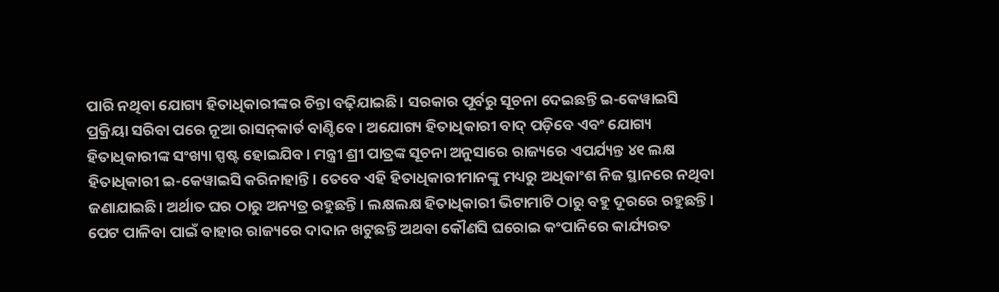ପାରି ନଥିବା ଯୋଗ୍ୟ ହିତାଧିକାରୀଙ୍କର ଚିନ୍ତା ବଢ଼ିଯାଇଛି। ସରକାର ପୂର୍ବରୁ ସୂଚନା ଦେଇଛନ୍ତି ଇ-କେୱାଇସି ପ୍ରକ୍ରିୟା ସରିବା ପରେ ନୂଆ ରାସନ୍‌କାର୍ଡ ବାଣ୍ଟିବେ। ଅଯୋଗ୍ୟ ହିତାଧିକାରୀ ବାଦ୍ ପଡ଼ିବେ ଏବଂ ଯୋଗ୍ୟ ହିତାଧିକାରୀଙ୍କ ସଂଖ୍ୟା ସ୍ପଷ୍ଟ ହୋଇଯିବ। ମନ୍ତ୍ରୀ ଶ୍ରୀ ପାତ୍ରଙ୍କ ସୂଚନା ଅନୁସାରେ ରାଜ୍ୟରେ ଏପର୍ଯ୍ୟନ୍ତ ୪୧ ଲକ୍ଷ ହିତାଧିକାରୀ ଇ-କେୱାଇସି କରିନାହାନ୍ତି। ତେବେ ଏହି ହିତାଧିକାରୀମାନଙ୍କୁ ମଧ୍ୟରୁ ଅଧିକାଂଶ ନିଜ ସ୍ଥାନରେ ନଥିବା ଜଣାଯାଇଛି। ଅର୍ଥାତ ଘର ଠାରୁ ଅନ୍ୟତ୍ର ରହୁଛନ୍ତି। ଲକ୍ଷଲକ୍ଷ ହିତାଧିକାରୀ ଭିଟାମାଟି ଠାରୁ ବହୁ ଦୂରରେ ରହୁଛନ୍ତି। ପେଟ ପାଳିବା ପାଇଁ ବାହାର ରାଜ୍ୟରେ ଦାଦାନ ଖଟୁଛନ୍ତି ଅଥବା କୌଣସି ଘରୋଇ କଂପାନିରେ କାର୍ଯ୍ୟରତ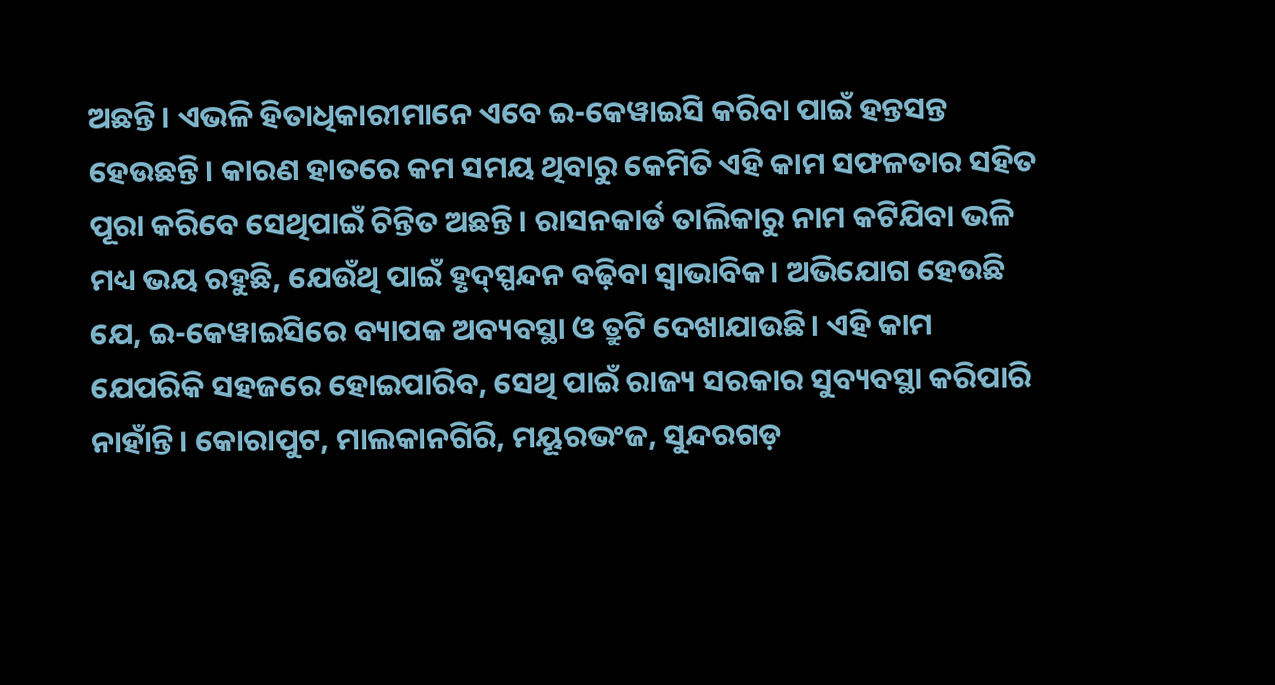ଅଛନ୍ତି। ଏଭଳି ହିତାଧିକାରୀମାନେ ଏବେ ଇ-କେୱାଇସି କରିବା ପାଇଁ ହନ୍ତସନ୍ତ ହେଉଛନ୍ତି। କାରଣ ହାତରେ କମ ସମୟ ଥିବାରୁ କେମିତି ଏହି କାମ ସଫଳତାର ସହିତ ପୂରା କରିବେ ସେଥିପାଇଁ ଚିନ୍ତିତ ଅଛନ୍ତି। ରାସନକାର୍ଡ ତାଲିକାରୁ ନାମ କଟିଯିବା ଭଳି ମଧ୍ୟ ଭୟ ରହୁଛି, ଯେଉଁଥି ପାଇଁ ହୃଦ୍‌ସ୍ପନ୍ଦନ ବଢ଼ିବା ସ୍ବାଭାବିକ। ଅଭିଯୋଗ ହେଉଛି ଯେ, ଇ-କେୱାଇସିରେ ବ୍ୟାପକ ଅବ୍ୟବସ୍ଥା ଓ ତ୍ରୁଟି ଦେଖାଯାଉଛି। ଏହି କାମ ଯେପରିକି ସହଜରେ ହୋଇପାରିବ, ସେଥି ପାଇଁ ରାଜ୍ୟ ସରକାର ସୁବ୍ୟବସ୍ଥା କରିପାରି ନାହାଁନ୍ତି। କୋରାପୁଟ, ମାଲକାନଗିରି, ମୟୂରଭଂଜ, ସୁନ୍ଦରଗଡ଼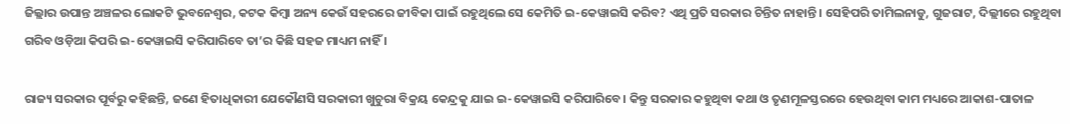ଜିଲ୍ଲାର ଉପାନ୍ତ ଅଞ୍ଚଳର ଲୋକଟି ଭୁବନେଶ୍ବର, କଟକ କିମ୍ବା ଅନ୍ୟ କେଉଁ ସହରରେ ଜୀବିକା ପାଇଁ ରହୁଥିଲେ ସେ କେମିତି ଇ-କେୱାଇସି କରିବ? ଏଥି ପ୍ରତି ସରକାର ଚିନ୍ତିତ ନାହାନ୍ତି। ସେହିପରି ତାମିଲନାଡୁ, ଗୁଜରାଟ, ଦିଲ୍ଲୀରେ ରହୁଥିବା ଗରିବ ଓଡ଼ିଆ କିପରି ଇ-କେୱାଇସି କରିପାରିବେ ତା’ର କିଛି ସହଜ ମାଧ୍ୟମ ନାହିଁ ।

ରାଜ୍ୟ ସରକାର ପୂର୍ବରୁ କହିଛନ୍ତି, ଜଣେ ହିତାଧିକାରୀ ଯେକୌଣସି ସରକାରୀ ଖୁଚୁରା ବିକ୍ରୟ କେନ୍ଦ୍ରକୁ ଯାଇ ଇ-କେୱାଇସି କରିପାରିବେ। କିନ୍ତୁ ସରକାର କହୁଥିବା କଥା ଓ ତୃଣମୂଳସ୍ତରରେ ହେଉଥିବା କାମ ମଧ୍ୟରେ ଆକାଶ-ପାତାଳ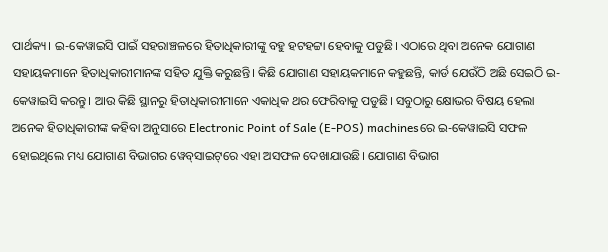ପାର୍ଥକ୍ୟ। ଇ-କେୱାଇସି ପାଇଁ ସହରାଞ୍ଚଳରେ ହିତାଧିକାରୀଙ୍କୁ ବହୁ ହଟହଟ୍ଟା ହେବାକୁ ପଡୁଛି। ଏଠାରେ ଥିବା ଅନେକ ଯୋଗାଣ ସହାୟକମାନେ ହିତାଧିକାରୀମାନଙ୍କ ସହିତ ଯୁକ୍ତି କରୁଛନ୍ତି। କିଛି ଯୋଗାଣ ସହାୟକମାନେ କହୁଛନ୍ତି, କାର୍ଡ ଯେଉଁଠି ଅଛି ସେଇଠି ଇ-କେୱାଇସି କରନ୍ତୁ। ଆଉ କିଛି ସ୍ଥାନରୁ ହିତାଧିକାରୀମାନେ ଏକାଧିକ ଥର ଫେରିବାକୁ ପଡୁଛି। ସବୁଠାରୁ କ୍ଷୋଭର ବିଷୟ ହେଲା ଅନେକ ହିତାଧିକାରୀଙ୍କ କହିବା ଅନୁସାରେ Electronic Point of Sale (E-POS) machinesରେ ଇ-କେୱାଇସି ସଫଳ ହୋଇଥିଲେ ମଧ୍ୟ ଯୋଗାଣ ବିଭାଗର ୱେବ୍‌ସାଇଟ୍‌ରେ ଏହା ଅସଫଳ ଦେଖାଯାଉଛି। ଯୋଗାଣ ବିଭାଗ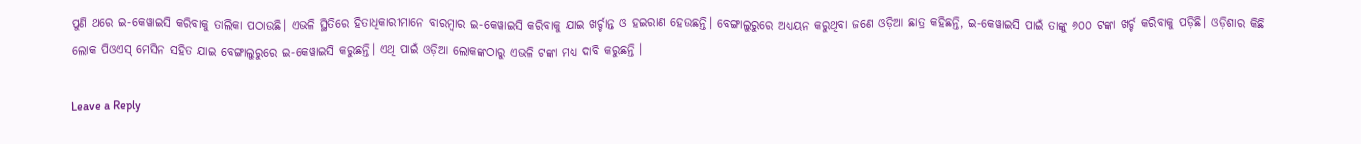ପୁଣି ଥରେ ଇ-କେୱାଇସି କରିବାକୁ ତାଲିକା ପଠାଉଛି। ଏଭଳି ସ୍ଥିତିରେ ହିତାଧିକାରୀମାନେ ବାରମ୍ବାର ଇ-କେୱାଇସି କରିବାକୁ ଯାଇ ଖର୍ଚ୍ଚାନ୍ତ ଓ ହଇରାଣ ହେଉଛନ୍ତି। ବେଙ୍ଗାଲୁରୁରେ ଅଧ୍ୟୟନ କରୁଥିବା ଜଣେ ଓଡ଼ିଆ ଛାତ୍ର କହିଛନ୍ତି, ଇ-କେୱାଇସି ପାଇଁ ତାଙ୍କୁ ୬୦୦ ଟଙ୍କା ଖର୍ଚ୍ଚ କରିବାକୁ ପଡ଼ିଛି। ଓଡ଼ିଶାର କିଛି ଲୋକ ପିଓଏସ୍ ମେସିନ ସହିତ ଯାଇ ବେଙ୍ଗାଲୁରୁରେ ଇ-କେୱାଇସି କରୁଛନ୍ତି। ଏଥି ପାଇଁ ଓଡ଼ିଆ ଲୋକଙ୍କଠାରୁ ଏଭଳି ଟଙ୍କା ମଧ୍ୟ ଦାବି କରୁଛନ୍ତି ।

Leave a Reply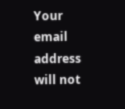Your email address will not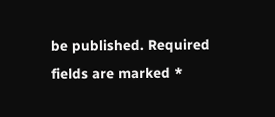be published. Required fields are marked *